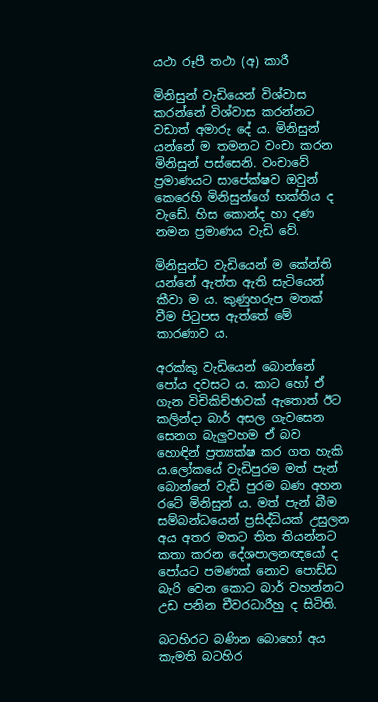යථා රූපී තථා (අ) කාරී

මිනිසුන් වැඩියෙන් විශ්වාස කරන්නේ විශ්වාස කරන්නට වඩාත් අමාරු දේ ය. මිනිසුන් යන්නේ ම තමනට වංචා කරන මිනිසුන් පස්සෙනි. වංචාවේ ප්‍රමාණයට සාපේක්ෂව ඔවුන් කෙරෙහි මිනිසුන්ගේ භක්තිය ද වැඩේ. හිස කොන්ද හා දණ නමන ප්‍රමාණය වැඩි වේ.

මිනිසුන්ට වැඩියෙන් ම කේන්ති යන්නේ ඇත්ත ඇති සැටියෙන් කීවා ම ය. කුණුහරුප මතක් වීම පිටුපස ඇත්තේ මේ කාරණාව ය.

අරක්කු වැඩියෙන් බොන්නේ පෝය දවසට ය. කාට හෝ ඒ ගැන විචිකිච්ඡාවක් ඇතොත් ඊට කලින්දා බාර් අසල ගැවසෙන සෙනග බැලුවහම ඒ බව හොඳින් ප්‍රත්‍යක්ෂ කර ගත හැකි ය.ලෝකයේ වැඩිපුරම මත් පැන් බොන්නේ වැඩි පුරම බණ අහන රටේ මිනිසුන් ය. මත් පැන් බීම සම්බන්ධයෙන් ප්‍රසිද්ධියක් උසුලන අය අතර මතට තිත තියන්නට කතා කරන දේශපාලනඥයෝ ද පෝයට පමණක් නොව පොඩ්ඩ බැරි වෙන කොට බාර් වහන්නට උඩ පනින චීවරධාරීහු ද සිටිති.

බටහිරට බණින බොහෝ අය කැමති බටහිර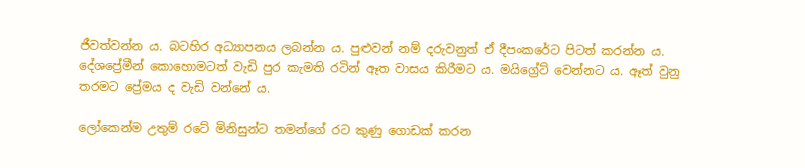ජීවත්වන්න ය. බටහිර අධ්‍යාපනය ලබන්න ය. පුළුවන් නම් දරුවනුත් ඒ දීපංකරේට පිටත් කරන්න ය. දේශප්‍රේමීන් කොහොමටත් වැඩි පුර කැමති රටින් ඈත වාසය කිරීමට ය. මයිග්‍රේට් වෙන්නට ය. ඈත් වුනු තරමට ප්‍රේමය ද වැඩි වන්නේ ය.

ලෝකෙන්ම උතුම් රටේ මිනිසුන්ට තමන්ගේ රට කුණු ගොඩක් කරන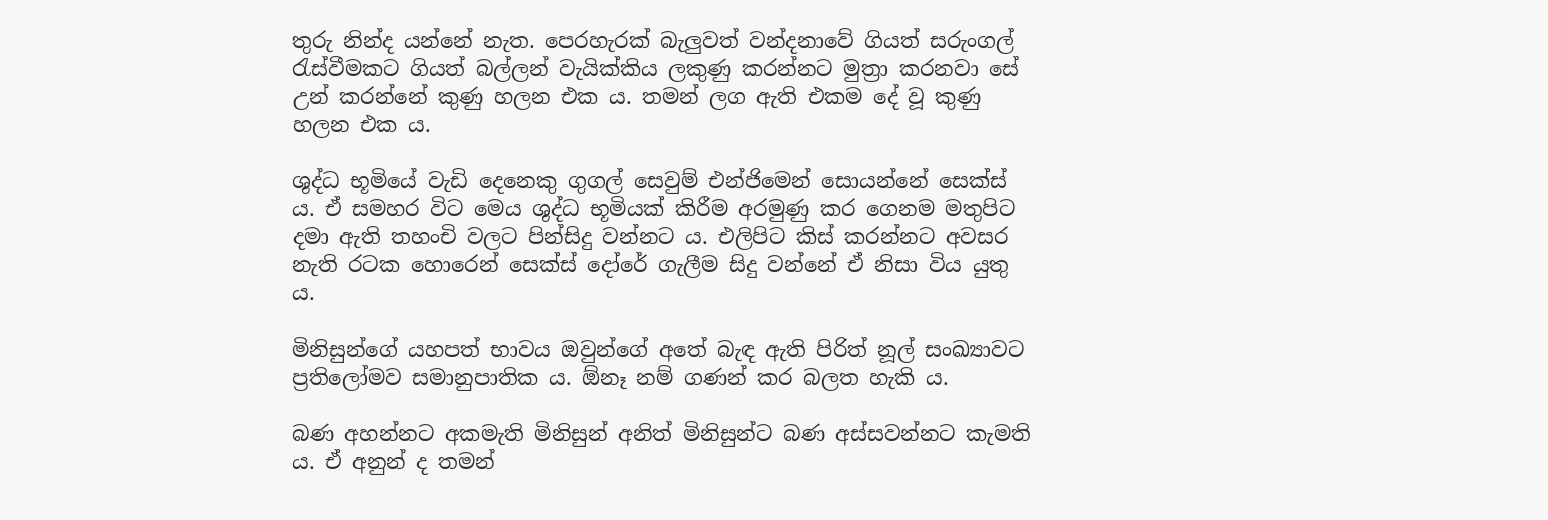තුරු නින්ද යන්නේ නැත. පෙරහැරක් බැලුවත් වන්දනාවේ ගියත් සරුංගල් රැස්වීමකට ගියත් බල්ලන් වැයික්කිය ලකුණු කරන්නට මුත්‍රා කරනවා සේ උන් කරන්නේ කුණු හලන එක ය. තමන් ලග ඇති එකම දේ වූ කුණු හලන එක ය.

ශුද්ධ භූමියේ වැඩි දෙනෙකු ගුගල් සෙවුම් එන්ජිමෙන් සොයන්නේ සෙක්ස් ය. ඒ සමහර විට මෙය ශුද්ධ භූමියක් කිරීම අරමුණු කර ගෙනම මතුපිට දමා ඇති තහංචි වලට පින්සිදු වන්නට ය. එලිපිට කිස් කරන්නට අවසර නැති රටක හොරෙන් සෙක්ස් දෝරේ ගැලීම සිදු වන්නේ ඒ නිසා විය යුතු ය.

මිනිසුන්ගේ යහපත් භාවය ඔවුන්ගේ අතේ බැඳ ඇති පිරිත් නූල් සංඛ්‍යාවට ප්‍රතිලෝමව සමානුපාතික ය. ඕනෑ නම් ගණන් කර බලත හැකි ය.

බණ අහන්නට අකමැති මිනිසුන් අනිත් මිනිසුන්ට බණ අස්සවන්නට කැමති ය. ඒ අනුන් ද තමන්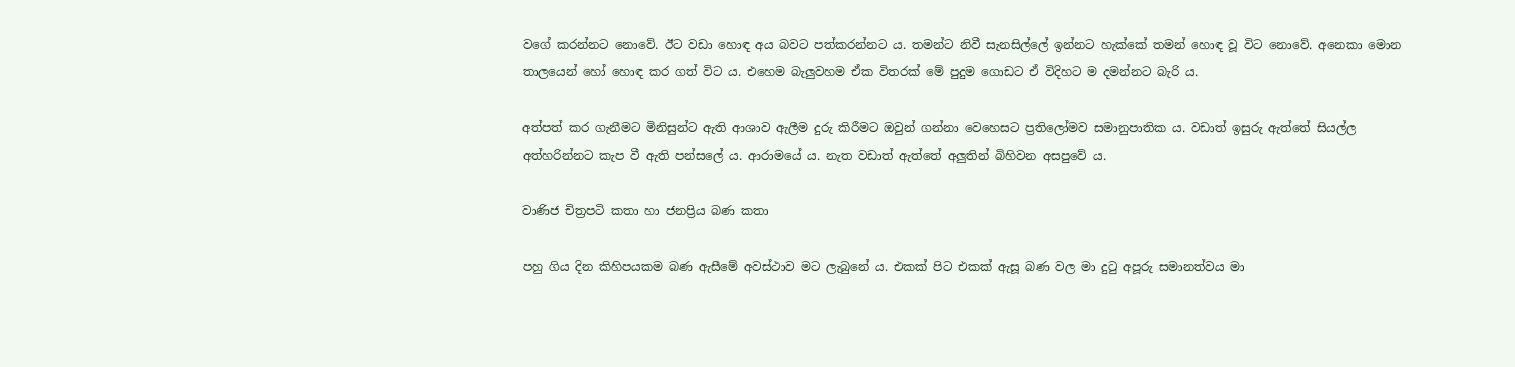වගේ කරන්නට නොවේ. ඊට වඩා හොඳ අය බවට පත්කරන්නට ය. තමන්ට නිවී සැනසිල්ලේ ඉන්නට හැක්කේ තමන් හොඳ වූ විට නොවේ. අනෙකා මොන තාලයෙන් හෝ හොඳ කර ගත් විට ය. එහෙම බැලුවහම ඒක විතරක් මේ පුදුම ගොඩට ඒ විදිහට ම දමන්නට බැරි ය.

අත්පත් කර ගැනීමට මිනිසුන්ට ඇති ආශාව ඇලීම දුරු කිරීමට ඔවුන් ගන්නා වෙහෙසට ප්‍රතිලෝමව සමානුපාතික ය. වඩාත් ඉසුරු ඇත්තේ සියල්ල අත්හරින්නට කැප වී ඇති පන්සලේ ය. ආරාමයේ ය. නැත වඩාත් ඇත්තේ අලුතින් බිහිවන අසපුවේ ය.

වාණිජ චිත්‍රපටි කතා හා ජනප්‍රිය බණ කතා

පහු ගිය දින කිහිපයකම බණ ඇසීමේ අවස්ථාව මට ලැබුනේ ය. එකක් පිට එකක් ඇසූ බණ වල මා දුටු අපූරු සමානත්වය මා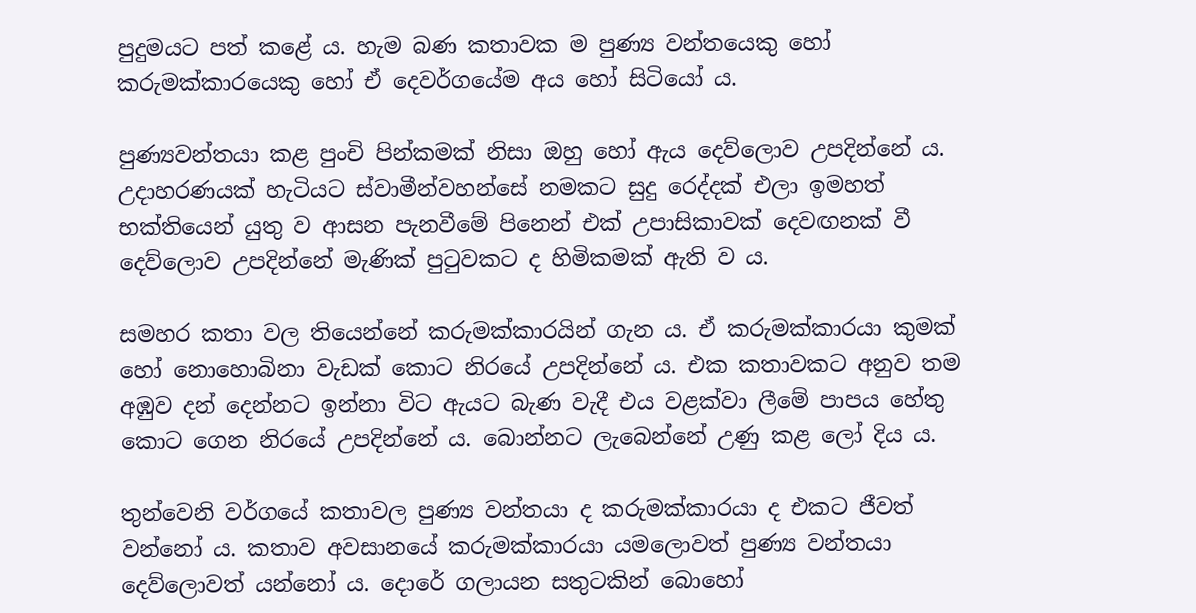පුදුමයට පත් කළේ ය. හැම බණ කතාවක ම පුණ්‍ය වන්තයෙකු හෝ කරුමක්කාරයෙකු හෝ ඒ දෙවර්ගයේම අය හෝ සිටියෝ ය.

පුණ්‍යවන්තයා කළ පුංචි පින්කමක් නිසා ඔහු හෝ ඇය දෙව්ලොව උපදින්නේ ය. උදාහරණයක් හැටියට ස්වාමීන්වහන්සේ නමකට සුදු රෙද්දක් එලා ඉමහත් භක්තියෙන් යුතු ව ආසන පැනවීමේ පිනෙන් එක් උපාසිකාවක් දෙවඟනක් වී දෙව්ලොව උපදින්නේ මැණික් පුටුවකට ද හිමිකමක් ඇති ව ය.

සමහර කතා වල තියෙන්නේ කරුමක්කාරයින් ගැන ය. ඒ කරුමක්කාරයා කුමක් හෝ නොහොබිනා වැඩක් කොට නිරයේ උපදින්නේ ය. එක කතාවකට අනුව තම අඹුව දන් දෙන්නට ඉන්නා විට ඇයට බැණ වැදී එය වළක්වා ලීමේ පාපය හේතු කොට ගෙන නිරයේ උපදින්නේ ය. බොන්නට ලැබෙන්නේ උණු කළ ලෝ දිය ය.

තුන්වෙනි වර්ගයේ කතාවල පුණ්‍ය වන්තයා ද කරුමක්කාරයා ද එකට ජීවත් වන්නෝ ය. කතාව අවසානයේ කරුමක්කාරයා යමලොවත් පුණ්‍ය වන්තයා දෙව්ලොවත් යන්නෝ ය. දොරේ ගලායන සතුටකින් බොහෝ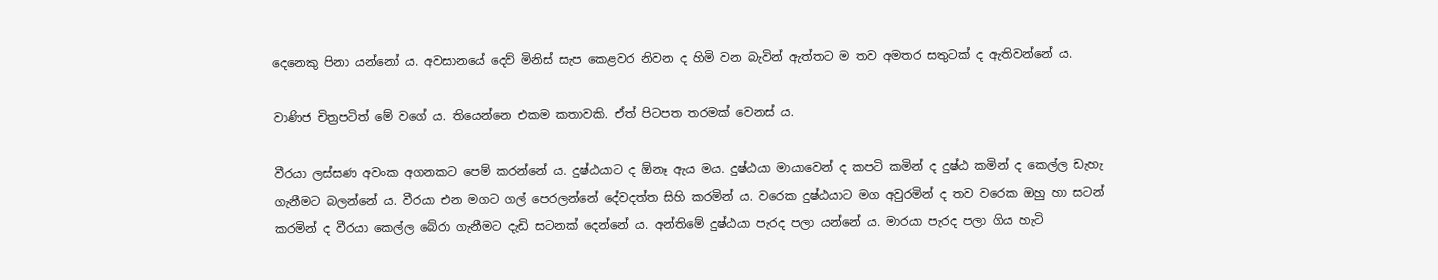දෙනෙකු පිනා යන්නෝ ය. අවසානයේ දෙව් මිනිස් සැප කෙළවර නිවන ද හිමි වන බැවින් ඇත්තට ම තව අමතර සතුටක් ද ඇතිවන්නේ ය.

වාණිජ චිත්‍රපටිත් මේ වගේ ය. තියෙන්නෙ එකම කතාවකි. ඒත් පිටපත තරමක් වෙනස් ය.

වීරයා ලස්සණ අවංක අගනකට පෙම් කරන්නේ ය. දුෂ්ඨයාට ද ඕනෑ ඇය මය. දුෂ්ඨයා මායාවෙන් ද කපටි කමින් ද දුෂ්ඨ කමින් ද කෙල්ල ඩැහැ ගැනීමට බලන්නේ ය. වීරයා එන මගට ගල් පෙරලන්නේ දේවදත්ත සිහි කරමින් ය. වරෙක දුෂ්ඨයාට මග අවුරමින් ද තව වරෙක ඔහු හා සටන් කරමින් ද වීරයා කෙල්ල බේරා ගැනීමට දැඩි සටනක් දෙන්නේ ය. අන්තිමේ දුෂ්ඨයා පැරද පලා යන්නේ ය. මාරයා පැරද පලා ගිය හැටි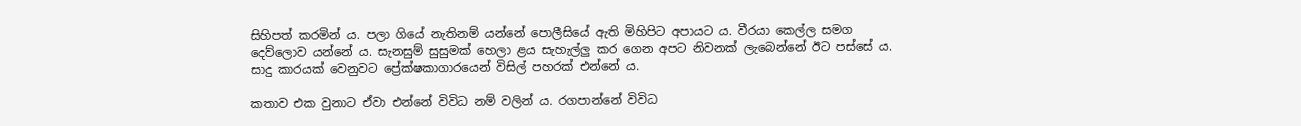සිහිපත් කරමින් ය. පලා ගියේ නැතිනම් යන්නේ පොලීසියේ ඇති මිහිපිට අපායට ය. වීරයා කෙල්ල සමග දෙව්ලොව යන්නේ ය. සැනසුම් සුසුමක් හෙලා ළය සැහැල්ලු කර ගෙන අපට නිවනක් ලැබෙන්නේ ඊට පස්සේ ය. සාදු කාරයක් වෙනුවට ප්‍රේක්ෂකාගාරයෙන් විසිල් පහරක් එන්නේ ය.

කතාව එක වුනාට ඒවා එන්නේ විවිධ නම් වලින් ය. රගපාන්නේ විවිධ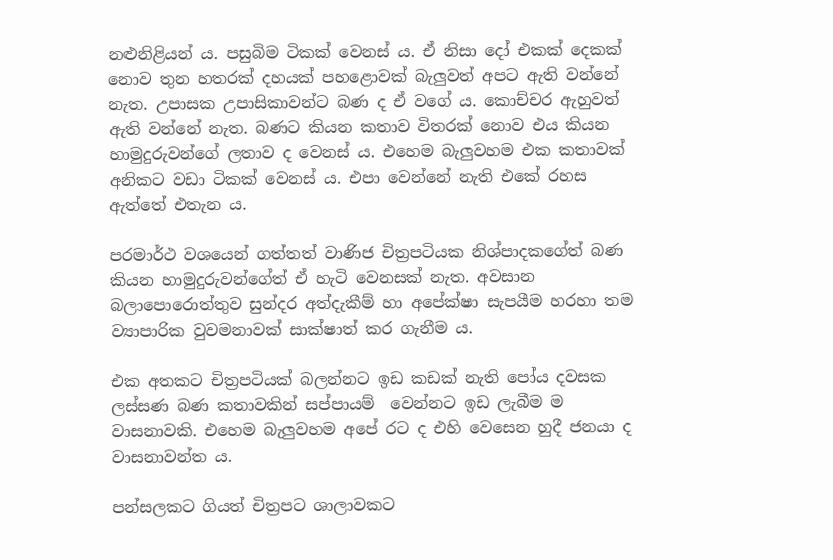නළුනිළියන් ය. පසුබිම ටිකක් වෙනස් ය. ඒ නිසා දෝ එකක් දෙකක් නොව තුන හතරක් දහයක් පහළොවක් බැලුවත් අපට ඇති වන්නේ නැත. උපාසක උපාසිකාවන්ට බණ ද ඒ වගේ ය. කොච්චර ඇහුවත් ඇති වන්නේ නැත. බණට කියන කතාව විතරක් නොව එය කියන හාමුදුරුවන්ගේ ලතාව ද වෙනස් ය. එහෙම බැලුවහම එක කතාවක් අනිකට වඩා ටිකක් වෙනස් ය. එපා වෙන්නේ නැති එකේ රහස ඇත්තේ එතැන ය.

පරමාර්ථ වශයෙන් ගත්තත් වාණිජ චිත්‍රපටියක නිශ්පාදකගේත් බණ කියන හාමුදුරුවන්ගේත් ඒ හැටි වෙනසක් නැත. අවසාන බලාපොරොත්තුව සුන්දර අත්දැකීම් හා අපේක්ෂා සැපයීම හරහා තම ව්‍යාපාරික වුවමනාවක් සාක්ෂාත් කර ගැනීම ය.

එක අතකට චිත්‍රපටියක් බලන්නට ඉඩ කඩක් නැති පෝය දවසක ලස්සණ බණ කතාවකින් සප්පායම් ‍ වෙන්නට ඉඩ ලැබීම ම වාසනාවකි. එහෙම බැලුවහම අපේ රට ද එහි වෙසෙන හුදී ජනයා ද වාසනාවන්ත ය.

පන්සලකට ගියත් චිත්‍රපට ශාලාවකට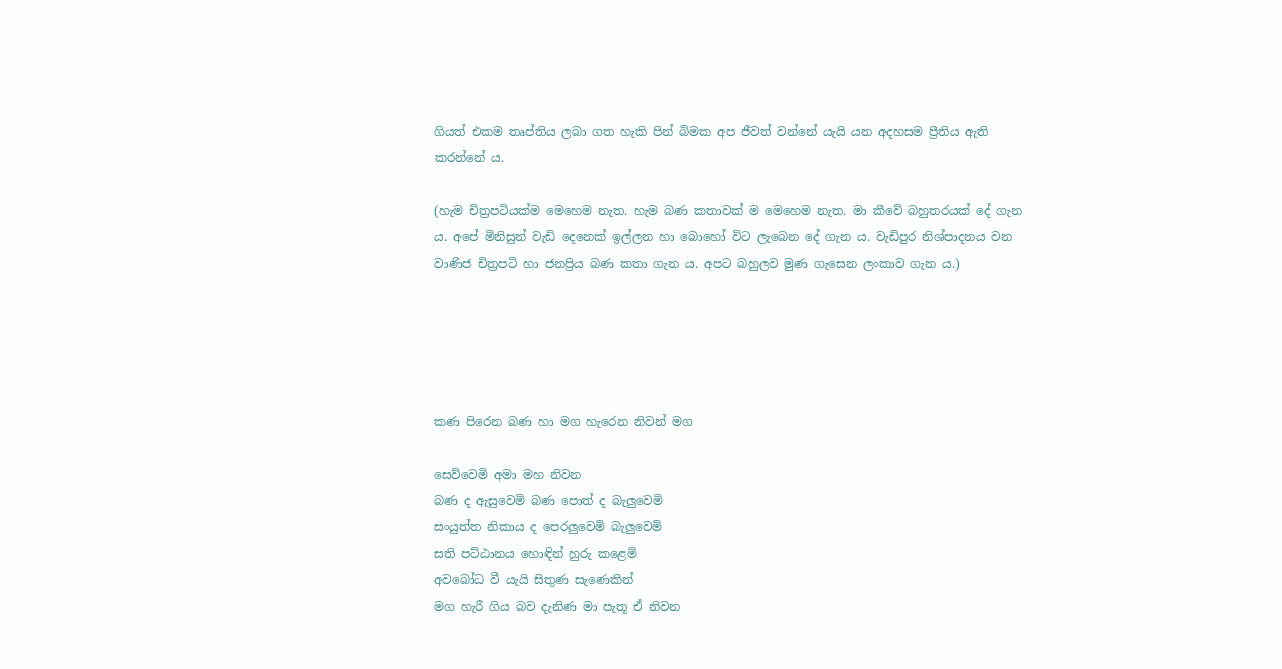ගියත් එකම තෘප්තිය ලබා ගත හැකි පින් බිමක අප ජීවත් වන්නේ යැයි යන අදහසම ප්‍රීතිය ඇති කරන්නේ ය.

(හැම චිත්‍රපටියක්ම මෙහෙම නැත. හැම බණ කතාවක් ම මෙහෙම නැත. මා කීවේ බහුතරයක් දේ ගැන ය. අපේ මිනිසුන් වැඩි දෙනෙක් ඉල්ලන හා බොහෝ විට ලැබෙන දේ ගැන ය. වැඩිපුර නිශ්පාදනය වන වාණිජ චිත්‍රපටි හා ජනප්‍රිය බණ කතා ගැන ය. අපට බහුලව මුණ ගැසෙන ලංකාව ගැන ය.)





කණ පිරෙන බණ හා මග හැරෙන නිවන් මග

සෙව්වෙමි අමා මහ නිවන
බණ ද ඇසුවෙමි බණ පොත් ද බැලුවෙමි
සංයුත්ත නිකාය ද පෙරලුවෙමි බැලුවෙමි
සති පට්ඨානය හොඳින් හුරු කළෙමි
අවබෝධ වී යැයි සිතුණ සැණෙකින්
මග හැරී ගිය බව දැනිණ මා පැතූ ඒ නිවන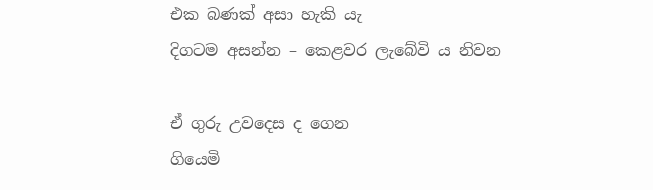එක බණක් අසා හැකි යැ
දිගටම අසන්න – කෙළවර ලැබේවි ය නිවන

ඒ ගුරු උවදෙස ද ගෙන
ගියෙමි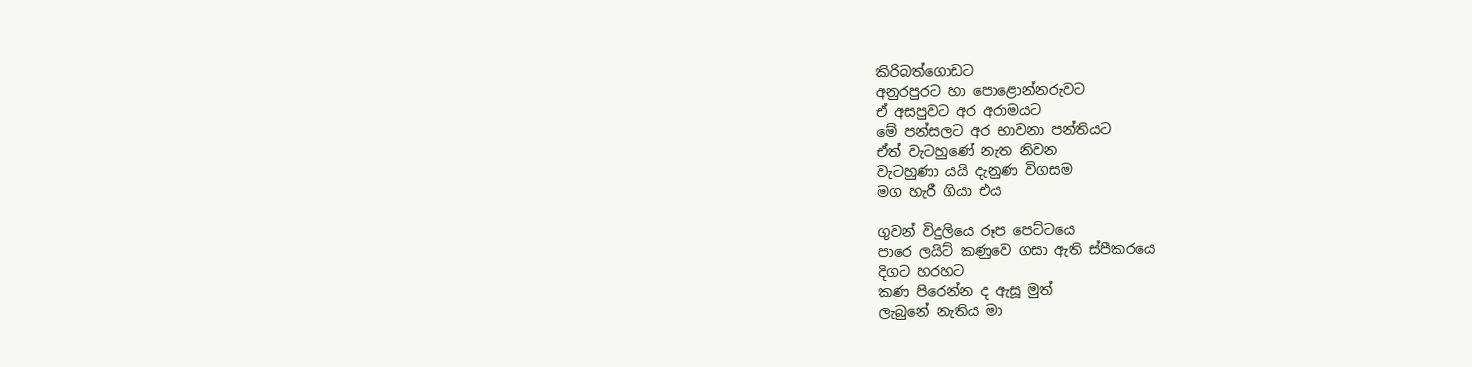කිරිබත්ගොඩට
අනුරපුරට හා පොළොන්නරුවට
ඒ අසපුවට අර අරාමයට
මේ පන්සලට අර භාවනා පන්තියට
ඒත් වැටහුණේ නැත නිවන
වැටහුණා යයි දැනුණ විගසම
මග හැරී ගියා එය

ගුවන් විදුලියෙ රූප පෙට්ටයෙ
පාරෙ ලයිට් කණුවෙ ගසා ඇති ස්පීකරයෙ
දිගට හරහට
කණ පිරෙන්න ද ඇසූ මුත්
ලැබුනේ නැතිය මා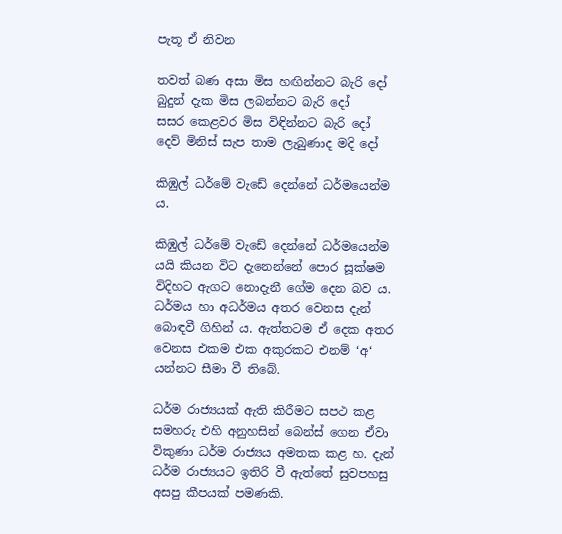පැතූ ඒ නිවන

තවත් බණ අසා මිස හඟින්නට බැරි දෝ
බුදුන් දැක මිස ලබන්නට බැරි දෝ
සසර කෙළවර මිස විඳින්නට බැරි දෝ
දෙව් මිනිස් සැප තාම ලැබුණාද මදි දෝ

කිඹුල් ධර්මේ වැඩේ දෙන්නේ ධර්මයෙන්ම ය.

කිඹුල් ධර්මේ වැඩේ දෙන්නේ ධර්මයෙන්ම යයි කියන විට දැනෙන්නේ පොර සූක්ෂම විදිහට ඇගට නොදැනී ගේම දෙන බව ය. ධර්මය හා අධර්මය අතර වෙනස දැන් බොඳවී ගිහින් ය. ඇත්තටම ඒ දෙක අතර වෙනස එකම එක අකුරකට එනම් ‘අ‘ යන්නට සීමා වී තිබේ.

ධර්ම රාජ්‍යයක් ඇති කිරීමට සපථ කළ සමහරු එහි අනුහසින් බෙන්ස් ගෙන ඒවා විකුණා ධර්ම රාජ්‍යය අමතක කළ හ. දැන් ධර්ම රාජ්‍යයට ඉතිරි වී ඇත්තේ සුවපහසු අසපු කීපයක් පමණකි.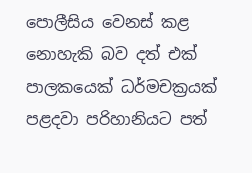පොලීසිය වෙනස් කළ නොහැකි බව දත් එක් පාලකයෙක් ධර්මචක්‍රයක් පළදවා පරිහානියට පත්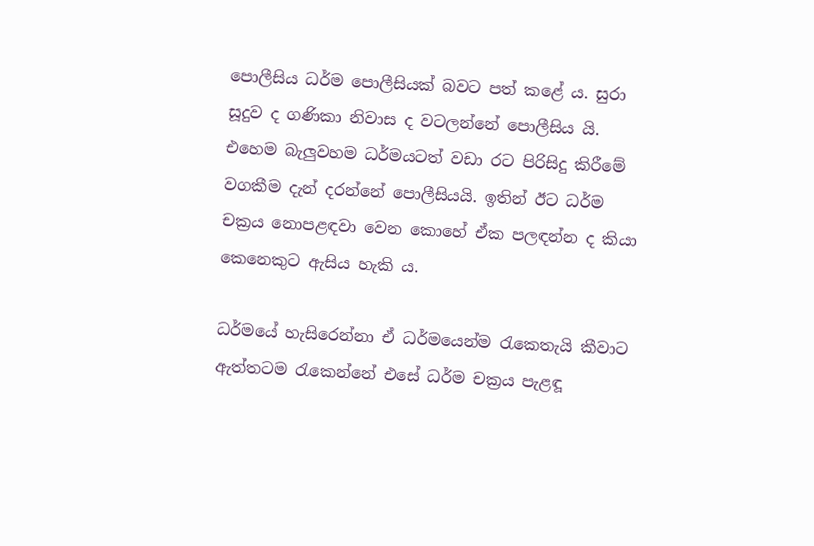පොලීසිය ධර්ම පොලීසියක් බවට පත් කළේ ය. සුරා සූදුව ද ගණිකා නිවාස ද වටලන්නේ පොලීසිය යි. එහෙම බැලුවහම ධර්මයටත් වඩා රට පිරිසිදු කිරීමේ වගකීම දැන් දරන්නේ පොලීසියයි. ඉතින් ඊට ධර්ම චක්‍රය නොපළඳවා වෙන කොහේ ඒක පලඳන්න ද කියා කෙනෙකුට ඇසිය හැකි ය.

ධර්මයේ හැසිරෙන්නා ඒ ධර්මයෙන්ම රැකෙතැයි කීවාට ඇත්තටම රැකෙන්නේ එසේ ධර්ම චක්‍රය පැළඳූ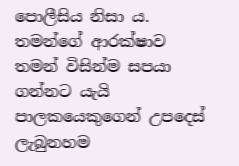පොලීසිය නිසා ය. තමන්ගේ ආරක්ෂාව තමන් විසින්ම සපයා ගන්නට යැයි පාලකයෙකුගෙන් උපදෙස් ලැබුනහම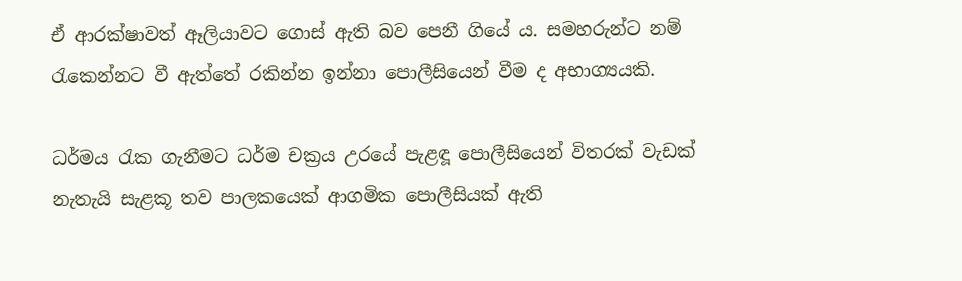ඒ ආරක්ෂාවත් ඈලියාවට ගොස් ඇති බව පෙනී ගියේ ය. සමහරුන්ට නම් රැකෙන්නට වී ඇත්තේ රකින්න ඉන්නා පොලීසියෙන් වීම ද අභාග්‍යයකි.

ධර්මය රැක ගැනීමට ධර්ම චක්‍රය උරයේ පැළඳූ පොලීසියෙන් විතරක් වැඩක් නැතැයි සැළකූ තව පාලකයෙක් ආගමික පොලීසියක් ඇති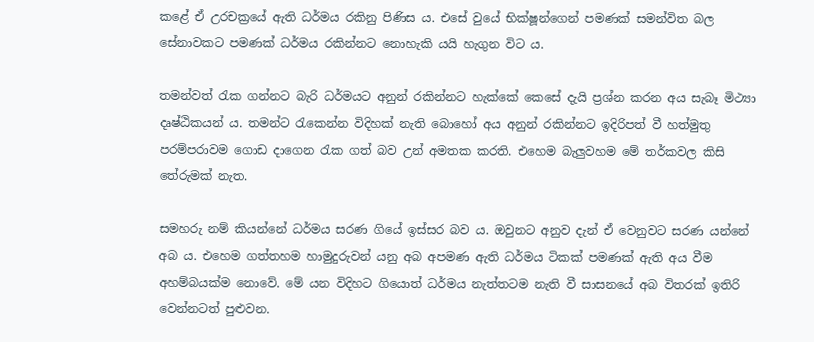කළේ ඒ උරචක්‍රයේ ඇති ධර්මය රකිනු පිණිස ය. එසේ වුයේ භික්ෂූන්ගෙන් පමණක් සමන්විත බල සේනාවකට පමණක් ධර්මය රකින්නට නොහැකි යයි හැගුන විට ය.

තමන්වත් රැක ගන්නට බැරි ධර්මයට අනුන් රකින්නට හැක්කේ කෙසේ දැයි ප්‍රශ්න කරන අය සැබෑ මිථ්‍යා දෘෂ්ඨිකයන් ය. තමන්ට රැකෙන්න විදිහක් නැති බොහෝ අය අනුන් රකින්නට ඉදිරිපත් වී හත්මුතු පරම්පරාවම ගොඩ දාගෙන රැක ගත් බව උන් අමතක කරති. එහෙම බැලුවහම මේ තර්කවල කිසි තේරුමක් නැත.

සමහරු නම් කියන්නේ ධර්මය සරණ ගියේ ඉස්සර බව ය. ඔවුනට අනුව දැන් ඒ වෙනුවට සරණ යන්නේ අබ ය. එහෙම ගත්තහම හාමුදුරුවන් යනු අබ අපමණ ඇති ධර්මය ටිකක් පමණක් ඇති අය වීම අහම්බයක්ම නොවේ. මේ යන විදිහට ගියොත් ධර්මය නැත්තටම නැති වී සාසනයේ අබ විතරක් ඉතිරි වෙන්නටත් පුළුවන.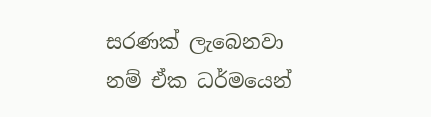සරණක් ලැබෙනවා නම් ඒක ධර්මයෙන්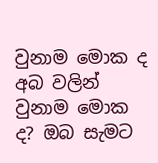වුනාම මොක ද අබ වලින් වුනාම මොක ද? ඔබ සැමට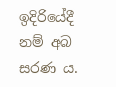ඉදිරියේදී නම් අබ සරණ ය.